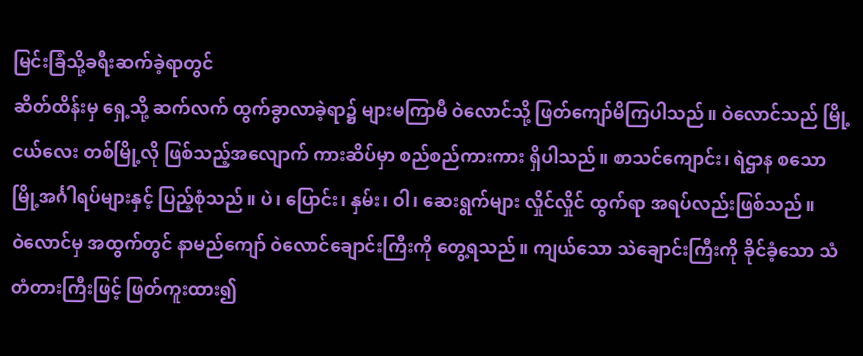မြင်းခြံသို့ခရီးဆက်ခဲ့ရာတွင်
ဆိတ်ထိန်းမှ ရှေ့သို့ ဆက်လက် ထွက်ခွာလာခဲ့ရာ၌ များမကြာမီ ဝဲလောင်သို့ ဖြတ်ကျော်မိကြပါသည်။ ဝဲလောင်သည် မြို့ငယ်လေး တစ်မြို့လို ဖြစ်သည့်အလျောက် ကားဆိပ်မှာ စည်စည်ကားကား ရှိပါသည်။ စာသင်ကျောင်း၊ ရဲဌာန စသော မြို့အင်္ဂါရပ်များနှင့် ပြည့်စုံသည်။ ပဲ၊ ပြောင်း၊ နှမ်း၊ ဝါ၊ ဆေးရွက်များ လှိုင်လှိုင် ထွက်ရာ အရပ်လည်းဖြစ်သည်။
ဝဲလောင်မှ အထွက်တွင် နာမည်ကျော် ဝဲလောင်ချောင်းကြီးကို တွေ့ရသည်။ ကျယ်သော သဲချောင်းကြီးကို ခိုင်ခံ့သော သံတံတားကြီးဖြင့် ဖြတ်ကူးထား၍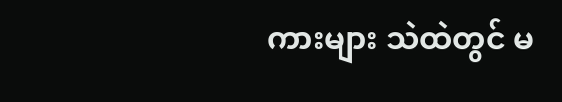ကားများ သဲထဲတွင် မ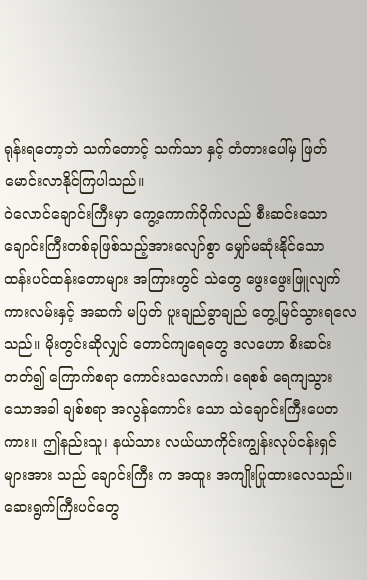ရုန်းရတော့ဘဲ သက်တောင့် သက်သာ နှင့် တံတားပေါ်မှ ဖြတ်မောင်းလာနိုင်ကြပါသည်။
ဝဲလောင်ချောင်းကြီးမှာ ကွေ့ကောက်ဝိုက်လည် စီးဆင်းသော ချောင်းကြီးတစ်ခုဖြစ်သည့်အားလျော်စွာ မျှော်မဆုံးနိုင်သော ထန်းပင်ထန်းတောများ အကြားတွင် သဲတွေ ဖွေးဖွေးဖြူလျက် ကားလမ်းနှင့် အဆက် မပြတ် ပူးချည်ခွာချည် တွေ့မြင်သွားရလေသည်။ မိုးတွင်းဆိုလျှင် တောင်ကျရေတွေ ဒလဟော စိးဆင်းတတ်၍ ကြောက်စရာ ကောင်းသလောက်၊ ရေစစ် ရေကျသွားသောအခါ ချစ်စရာ အလွန်ကောင်း သော သဲချောင်းကြီးပေတကား။ ဤနည်းသူ၊ နယ်သား လယ်ယာကိုင်းကျွန်းလုပ်ငန်းရှင်များအား သည် ချောင်းကြီး က အထူး အကျိုးပြုထားလေသည်။ ဆေးရွက်ကြီးပင်တွေ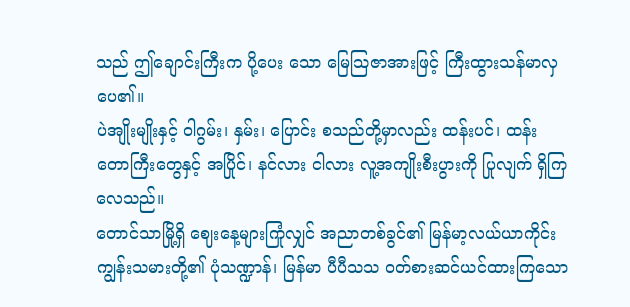သည် ဤချောင်းကြီးက ပို့ပေး သော မြေသြဇာအားဖြင့် ကြီးထွားသန်မာလှပေ၏။
ပဲအျိုးမျိုးနှင့် ဝါဂွမ်း၊ နှမ်း၊ ပြောင်း စသည်တို့မှာလည်း ထန်းပင်၊ ထန်းတောကြီးတွေနှင့် အပြိုင်၊ နင်လား ငါလား လူ့အကျိုးစီးပွားကို ပြုလျက် ရှိကြလေသည်။
တောင်သာမြို့ရှိ ဈေးနေ့များကြုံလျှင် အညာတစ်ခွင်၏ မြန်မာ့လယ်ယာကိုင်းကျွန်းသမားတို့၏ ပုံသဏ္ဍာန်၊ မြန်မာ ပီပီသသ ဝတ်စားဆင်ယင်ထားကြသော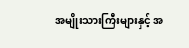အမျိုးသားကြီးများနှင့် အ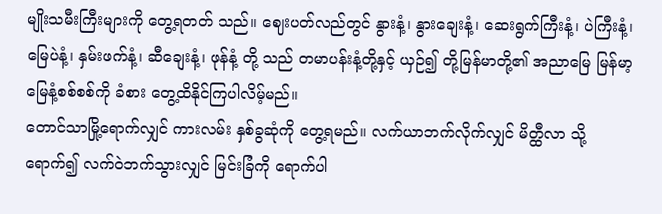မျိုးသမီးကြီးများကို တွေ့ရတတ် သည်။ ဈေးပတ်လည်တွင် နွားနံ့၊ နွားချေးနံ့၊ ဆေးရွက်ကြီးနံ့၊ ပဲကြီးနံ့၊ မြေပဲနံ့၊ နှမ်းဖက်နံ့၊ ဆီချေးနံ့၊ ဖုန်နံ့ တို့ သည် တမာပန်းနံ့တို့နှင့် ယှဉ်၍ တို့မြန်မာတို့၏ အညာမြေ မြန်မာ့မြေနံ့စစ်စစ်ကို ခံစား တွေ့ထိနိုင်ကြပါလိမ့်မည်။
တောင်သာမြို့ရောက်လျှင် ကားလမ်း နှစ်ခွဆုံကို တွေ့ရမည်။ လက်ယာဘက်လိုက်လျှင် မိတ္ထီလာ သို့ ရောက်၍ လက်ဝဲဘက်သွားလျှင် မြင်းခြံကို ရောက်ပါ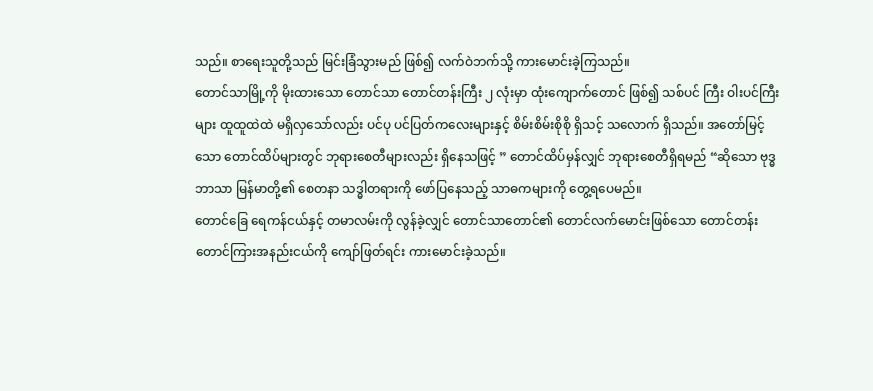သည်။ စာရေးသူတို့သည် မြင်းခြံသွားမည် ဖြစ်၍ လက်ဝဲဘက်သို့ ကားမောင်းခဲ့ကြသည်။
တောင်သာမြို့ကို မိုးထားသော တောင်သာ တောင်တန်းကြီး ၂ လုံးမှာ ထုံးကျောက်တောင် ဖြစ်၍ သစ်ပင် ကြီး ဝါးပင်ကြီးများ ထူထူထဲထဲ မရှိလှသော်လည်း ပင်ပု ပင်ပြတ်ကလေးများနှင့် စိမ်းစိမ်းစိုစို ရှိသင့် သလောက် ရှိသည်။ အတော်မြင့်သော တောင်ထိပ်များတွင် ဘုရားစေတီများလည်း ရှိနေသဖြင့် ” တောင်ထိပ်မှန်လျှင် ဘုရားစေတီရှိရမည် “ဆိုသော ဗုဒ္ဓဘာသာ မြန်မာတို့၏ စေတနာ သဒ္ဓါတရားကို ဖော်ပြနေသည့် သာဓကများကို တွေ့ရပေမည်။
တောင်ခြေ ရေကန်ငယ်နှင့် တမာလမ်းကို လွန်ခဲ့လျှင် တောင်သာတောင်၏ တောင်လက်မောင်းဖြစ်သော တောင်တန်း တောင်ကြားအနည်းငယ်ကို ကျော်ဖြတ်ရင်း ကားမောင်းခဲ့သည်။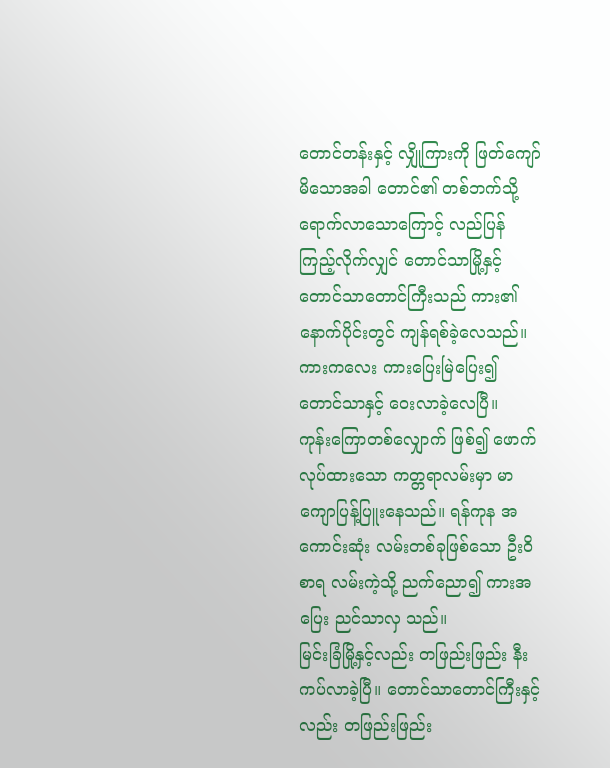တောင်တန်းနှင့် လျှိုကြားကို ဖြတ်ကျော်မိသောအခါ တောင်၏ တစ်ဘက်သို့ ရောက်လာသောကြောင့် လည်ပြန် ကြည့်လိုက်လျှင် တောင်သာမြို့နှင့် တောင်သာတောင်ကြီးသည် ကား၏ နောက်ပိုင်းတွင် ကျန်ရစ်ခဲ့လေသည်။ ကားကလေး ကားပြေးမြဲပြေး၍ တောင်သာနှင့် ဝေးလာခဲ့လေပြီ။
ကုန်းကြောတစ်လျှောက် ဖြစ်၍ ဖောက်လုပ်ထားသော ကတ္တရာလမ်းမှာ မာကျောပြန့်ပြူးနေသည်။ ရန်ကုန အကောင်းဆုံး လမ်းတစ်ခုဖြစ်သော ဦးဝိစာရ လမ်းကဲ့သို့ ညက်ညော၍ ကားအပြေး ညင်သာလှ သည်။
မြင်းခြံမြို့နှင့်လည်း တဖြည်းဖြည်း နီးကပ်လာခဲ့ပြီ။ တောင်သာတောင်ကြီးနှင့်လည်း တဖြည်းဖြည်း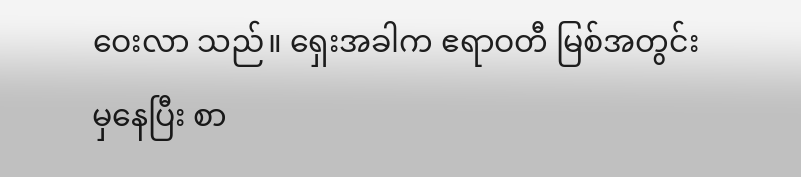ဝေးလာ သည်။ ရှေးအခါက ဧရာဝတီ မြစ်အတွင်းမှနေပြီး စာ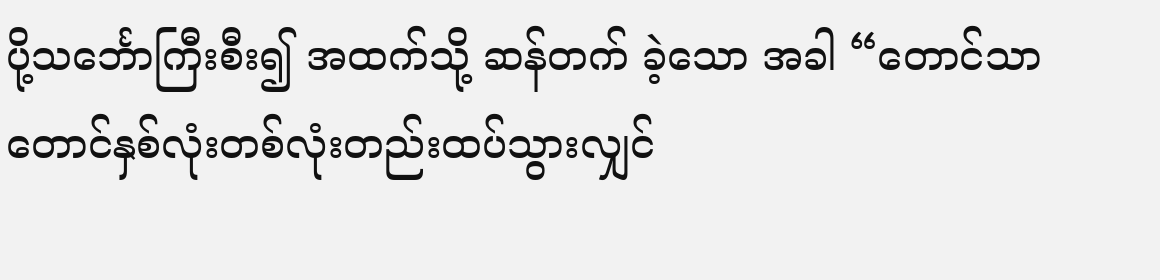ပို့သင်္ဘောကြီးစီး၍ အထက်သို့ ဆန်တက် ခဲ့သော အခါ “တောင်သာ တောင်နှစ်လုံးတစ်လုံးတည်းထပ်သွားလျှင်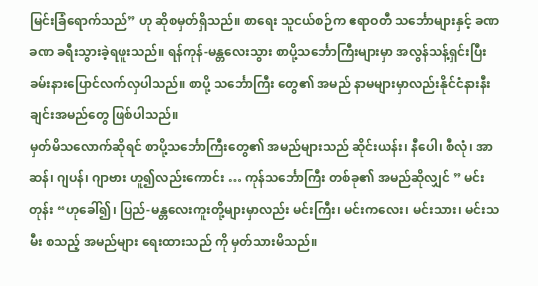မြင်းခြံရောက်သည်” ဟု ဆိုစမှတ်ရှိသည်။ စာရေး သူငယ်စဉ်က ဧရာဝတီ သင်္ဘောများနှင့် ခဏခဏ ခရီးသွားခဲ့ရဖူးသည်။ ရန်ကုန်-မန္တလေးသွား စာပို့သင်္ဘောကြီးများမှာ အလွန်သန့်ရှင်းပြီး ခမ်းနားပြောင်လက်လှပါသည်။ စာပို့ သင်္ဘောကြီး တွေ၏ အမည် နာမများမှာလည်းနိုင်ငံနားနီးချင်းအမည်တွေ ဖြစ်ပါသည်။
မှတ်မိသလောက်ဆိုရင် စာပို့သင်္ဘောကြီးတွေ၏ အမည်များသည် ဆိုင်းယန်း၊ နီပေါ၊ စီလုံ၊ အာဆန်၊ ဂျပန်၊ ဂျာဗား ဟူ၍လည်းကောင်း … ကုန်သင်္ဘောကြီး တစ်ခု၏ အမည်ဆိုလျှင် ” မင်းတုန်း “ဟုခေါ်၍၊ ပြည်-မန္တလေးကူးတို့များမှာလည်း မင်းကြီး၊ မင်းကလေး၊ မင်းသား၊ မင်းသမီး စသည့် အမည်များ ရေးထားသည် ကို မှတ်သားမိသည်။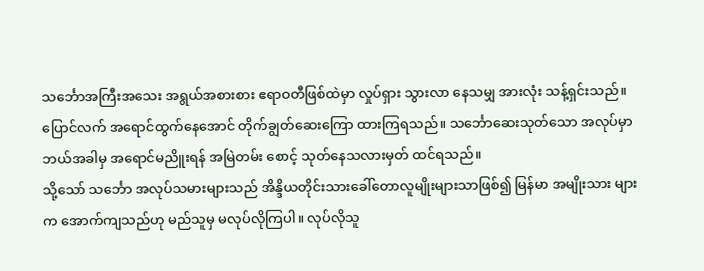သင်္ဘောအကြီးအသေး အရွယ်အစားစား ဧရာဝတီဖြစ်ထဲမှာ လှုပ်ရှား သွားလာ နေသမျှ အားလုံး သန့်ရှင်းသည်။ ပြောင်လက် အရောင်ထွက်နေအောင် တိုက်ချွတ်ဆေးကြော ထားကြရသည်။ သင်္ဘောဆေးသုတ်သော အလုပ်မှာ ဘယ်အခါမှ အရောင်မညိူးရန် အမြဲတမ်း စောင့် သုတ်နေသလားမှတ် ထင်ရသည်။
သို့သော် သင်္ဘော အလုပ်သမားများသည် အိန္ဒိယတိုင်းသားခေါ်တောလူမျိုးများသာဖြစ်၍ မြန်မာ အမျိုးသား များက အောက်ကျသည်ဟု မည်သူမှ မလုပ်လိုကြပါ။ လုပ်လိုသူ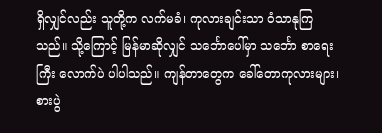ရှိလျှင်လည်း သူတို့က လက်မခံ၊ ကုလားချင်းသာ ဝံသာနုကြသည်။ သို့ကြောင့် မြန်မာဆိုလျှင် သင်္ဘောပေါ်မှာ သင်္ဘော စာရေးကြီး လောက်ပဲ ပါပါသည်။ ကျန်တာတွေက ခေါ်တောကုလားများ၊ စားပွဲ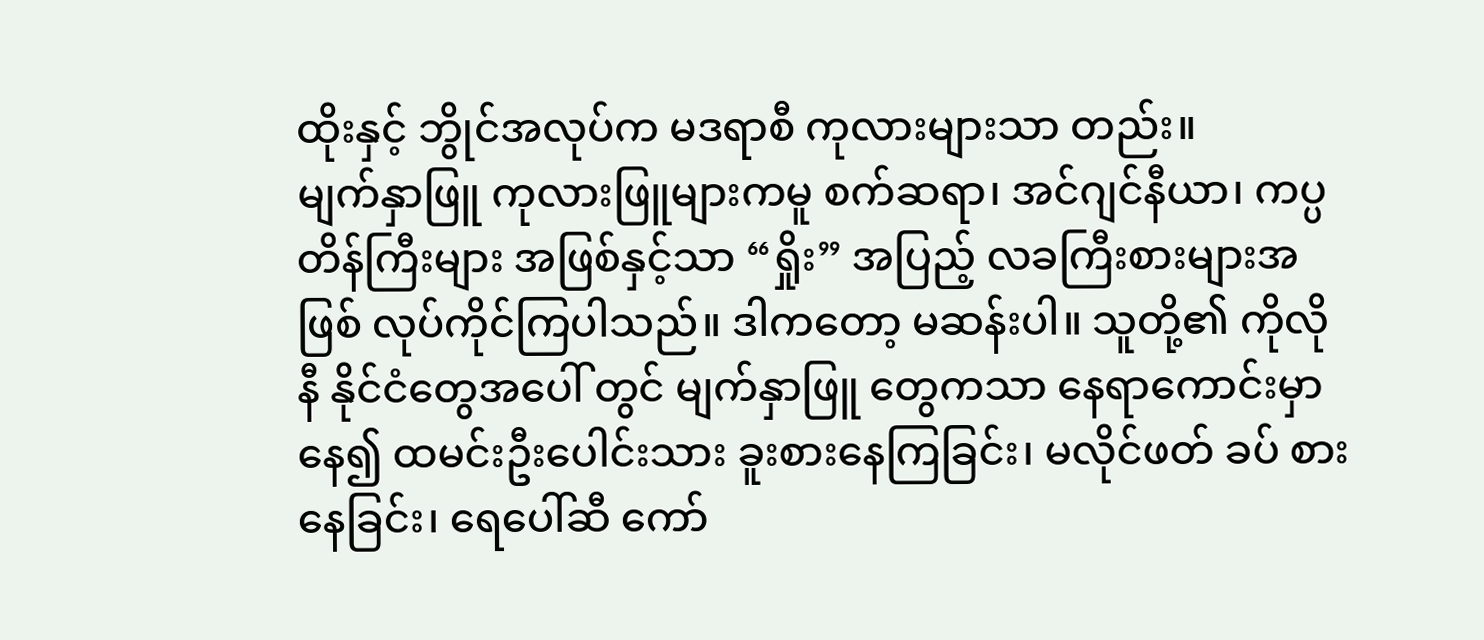ထိုးနှင့် ဘွိုင်အလုပ်က မဒရာစီ ကုလားများသာ တည်း။
မျက်နှာဖြူ ကုလားဖြူများကမူ စက်ဆရာ၊ အင်ဂျင်နီယာ၊ ကပ္ပတိန်ကြီးများ အဖြစ်နှင့်သာ “ရှိုး” အပြည့် လခကြီးစားများအဖြစ် လုပ်ကိုင်ကြပါသည်။ ဒါကတော့ မဆန်းပါ။ သူတို့၏ ကိုလိုနီ နိုင်ငံတွေအပေါ် တွင် မျက်နှာဖြူ တွေကသာ နေရာကောင်းမှာနေ၍ ထမင်းဦးပေါင်းသား ခူးစားနေကြခြင်း၊ မလိုင်ဖတ် ခပ် စား နေခြင်း၊ ရေပေါ်ဆီ ကော်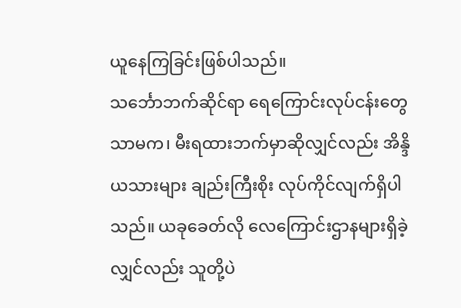ယူနေကြခြင်းဖြစ်ပါသည်။
သင်္ဘောဘက်ဆိုင်ရာ ရေကြောင်းလုပ်ငန်းတွေသာမက၊ မီးရထားဘက်မှာဆိုလျှင်လည်း အိန္ဒိယသားများ ချည်းကြီးစိုး လုပ်ကိုင်လျက်ရှိပါသည်။ ယခုခေတ်လို လေကြောင်းဌာနများရှိခဲ့လျှင်လည်း သူတို့ပဲ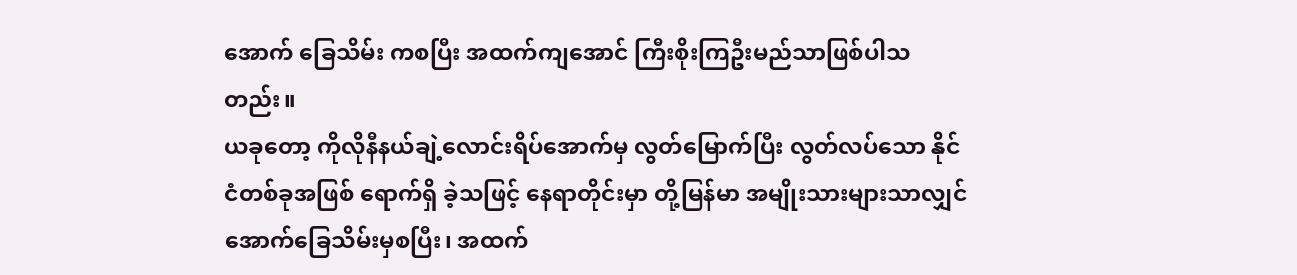အောက် ခြေသိမ်း ကစပြီး အထက်ကျအောင် ကြီးစိုးကြဦးမည်သာဖြစ်ပါသတည်း။
ယခုတော့ ကိုလိုနီနယ်ချဲ့လောင်းရိပ်အောက်မှ လွတ်မြောက်ပြီး လွတ်လပ်သော နိုင်ငံတစ်ခုအဖြစ် ရောက်ရှိ ခဲ့သဖြင့် နေရာတိုင်းမှာ တို့မြန်မာ အမျိုးသားများသာလျှင် အောက်ခြေသိမ်းမှစပြီး၊ အထက်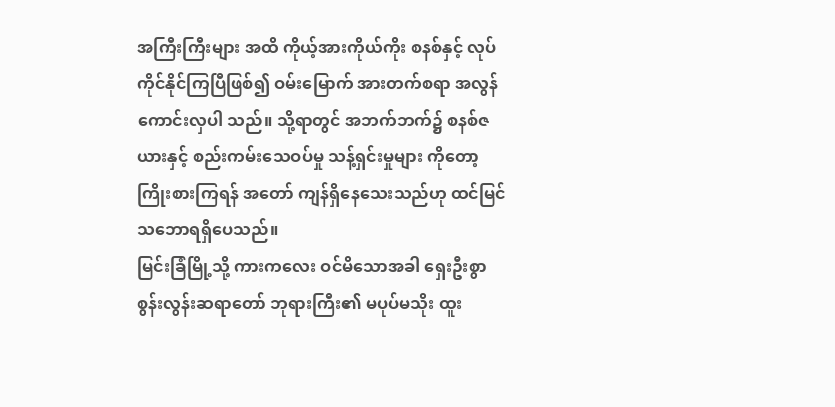အကြီးကြီးများ အထိ ကိုယ့်အားကိုယ်ကိုး စနစ်နှင့် လုပ်ကိုင်နိုင်ကြပြီဖြစ်၍ ဝမ်းမြောက် အားတက်စရာ အလွန်ကောင်းလှပါ သည်။ သို့ရာတွင် အဘက်ဘက်၌ စနစ်ဇယားနှင့် စည်းကမ်းသေဝပ်မှု သန့်ရှင်းမှုများ ကိုတော့ ကြိုးစားကြရန် အတော် ကျန်ရှိနေသေးသည်ဟု ထင်မြင်သဘောရရှိပေသည်။
မြင်းခြံမြို့သို့ ကားကလေး ဝင်မိသောအခါ ရှေးဦးစွာ စွန်းလွန်းဆရာတော် ဘုရားကြီး၏ မပုပ်မသိုး ထူး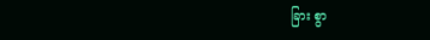ခြား စွာ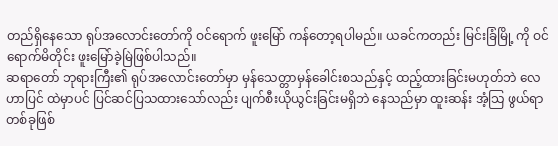တည်ရှိနေသော ရုပ်အလောင်းတော်ကို ဝင်ရောက် ဖူးမြော် ကန်တော့ရပါမည်။ ယခင်ကတည်း မြင်းခြံမြို့ ကို ဝင်ရောက်မိတိုင်း ဖူးမြော်ခဲ့မြဲဖြစ်ပါသည်။
ဆရာတော် ဘုရားကြီး၏ ရုပ်အလောင်းတော်မှာ မှန်သေတ္တာမှန်ခေါင်းစသည်နှင့် ထည့်ထားခြင်းမဟုတ်ဘဲ လေဟာပြင် ထဲမှာပင် ပြင်ဆင်ပြသထားသော်လည်း ပျက်စီးယိုယွင်းခြင်းမရှိဘဲ နေသည်မှာ ထူးဆန်း အံ့သြ ဖွယ်ရာတစ်ခုဖြစ်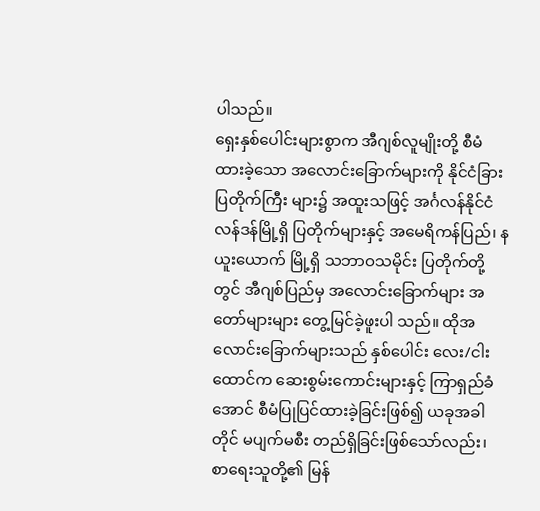ပါသည်။
ရှေးနှစ်ပေါင်းများစွာက အီဂျစ်လူမျိုးတို့ စီမံထားခဲ့သော အလောင်းခြောက်များကို နိုင်ငံခြား ပြတိုက်ကြီး များ၌ အထူးသဖြင့် အင်္ဂလန်နိုင်ငံ လန်ဒန်မြို့ရှိ ပြတိုက်များနှင့် အမေရိကန်ပြည်၊ နယူးယောက် မြို့ရှိ သဘာဝသမိုင်း ပြတိုက်တို့တွင် အီဂျစ်ပြည်မှ အလောင်းခြောက်များ အတော်များများ တွေ့မြင်ခဲ့ဖူးပါ သည်။ ထိုအလောင်းခြောက်များသည် နှစ်ပေါင်း လေး/ငါးထောင်က ဆေးစွမ်းကောင်းများနှင့် ကြာရှည်ခံ အောင် စီမံပြုပြင်ထားခဲ့ခြင်းဖြစ်၍ ယခုအခါတိုင် မပျက်မစီး တည်ရှိခြင်းဖြစ်သော်လည်း၊ စာရေးသူတို့၏ မြန်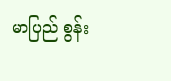မာပြည် စွန်း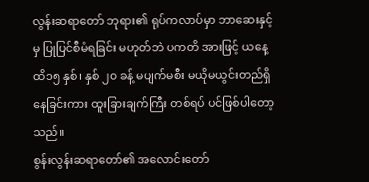လွန်းဆရာတော် ဘုရား၏ ရုပ်ကလာပ်မှာ ဘာဆေးနှင့်မှ ပြုပြင်စီမံရခြင်း မဟုတ်ဘဲ ပကတိ အားဖြင့် ယနေ့ထိ၁၅ နှစ်၊ နှစ် ၂၀ ခန့် မပျက်မစီး မယိုမယွင်းတည်ရှိနေခြင်းကား ထူးခြားချက်ကြီး တစ်ရပ် ပင်ဖြစ်ပါတော့သည်။
စွန်းလွန်းဆရာတော်၏ အလောင်းတော်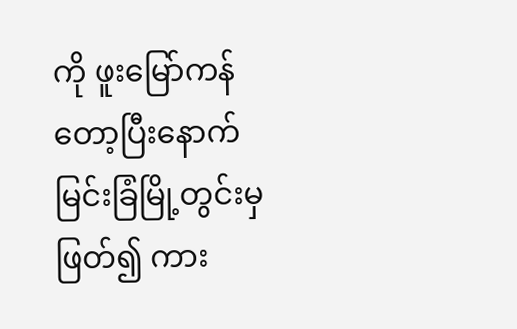ကို ဖူးမြော်ကန်တော့ပြီးနောက် မြင်းခြံမြို့တွင်းမှ ဖြတ်၍ ကား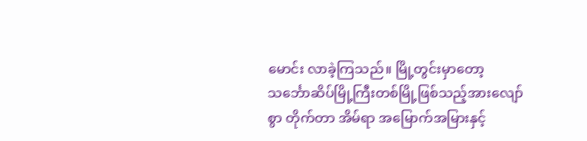မောင်း လာခဲ့ကြသည်။ မြို့တွင်းမှာတော့ သင်္ဘောဆိပ်မြို့ကြီးတစ်မြို့ဖြစ်သည့်အားလျော်စွာ တိုက်တာ အိမ်ရာ အမြောက်အမြားနှင့်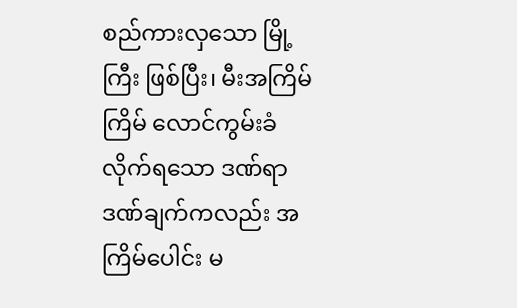စည်ကားလှသော မြို့ကြီး ဖြစ်ပြီး၊ မီးအကြိမ်ကြိမ် လောင်ကွမ်းခံ လိုက်ရသော ဒဏ်ရာဒဏ်ချက်ကလည်း အကြိမ်ပေါင်း မ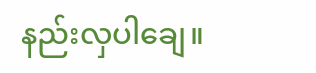နည်းလှပါချေ။